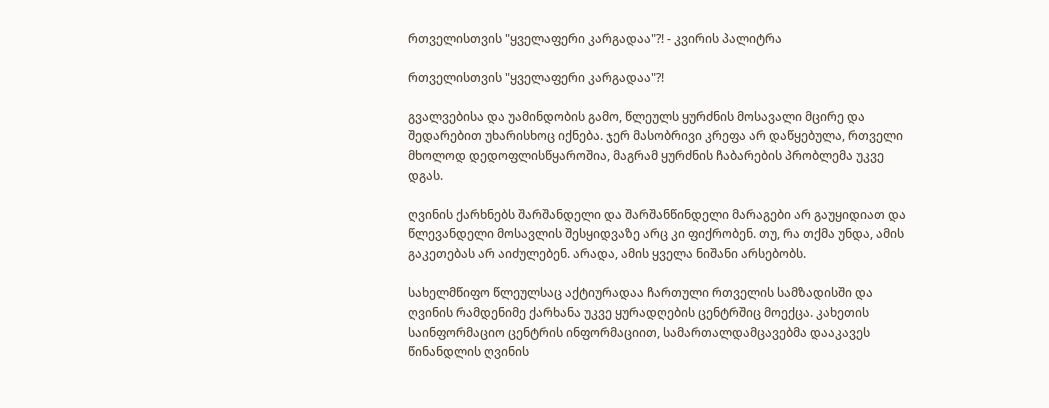რთველისთვის "ყველაფერი კარგადაა"?! - კვირის პალიტრა

რთველისთვის "ყველაფერი კარგადაა"?!

გვალვებისა და უამინდობის გამო, წლეულს ყურძნის მოსავალი მცირე და შედარებით უხარისხოც იქნება. ჯერ მასობრივი კრეფა არ დაწყებულა, რთველი მხოლოდ დედოფლისწყაროშია, მაგრამ ყურძნის ჩაბარების პრობლემა უკვე დგას.

ღვინის ქარხნებს შარშანდელი და შარშანწინდელი მარაგები არ გაუყიდიათ და წლევანდელი მოსავლის შესყიდვაზე არც კი ფიქრობენ. თუ, რა თქმა უნდა, ამის გაკეთებას არ აიძულებენ. არადა, ამის ყველა ნიშანი არსებობს.

სახელმწიფო წლეულსაც აქტიურადაა ჩართული რთველის სამზადისში და ღვინის რამდენიმე ქარხანა უკვე ყურადღების ცენტრშიც მოექცა. კახეთის საინფორმაციო ცენტრის ინფორმაციით, სამართალდამცავებმა დააკავეს წინანდლის ღვინის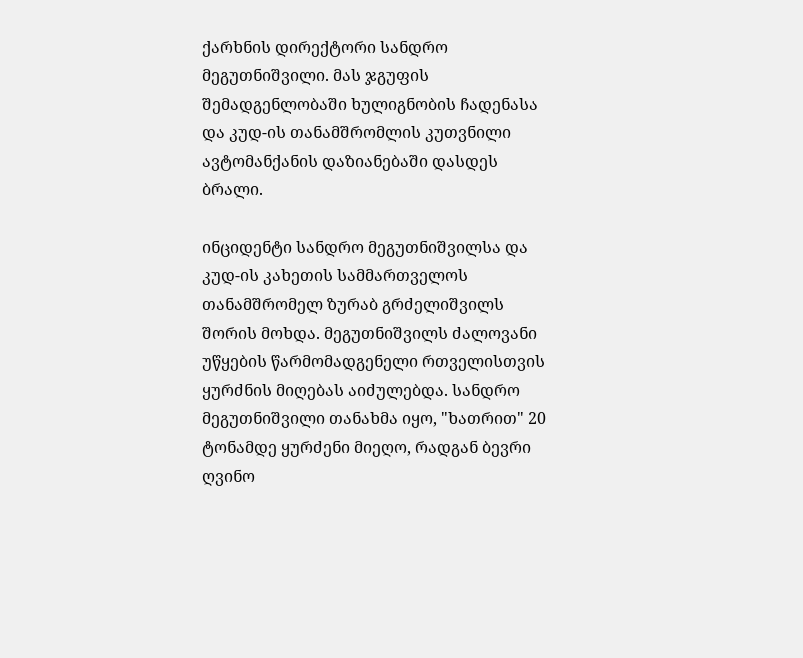ქარხნის დირექტორი სანდრო მეგუთნიშვილი. მას ჯგუფის შემადგენლობაში ხულიგნობის ჩადენასა და კუდ-ის თანამშრომლის კუთვნილი ავტომანქანის დაზიანებაში დასდეს ბრალი.

ინციდენტი სანდრო მეგუთნიშვილსა და კუდ-ის კახეთის სამმართველოს თანამშრომელ ზურაბ გრძელიშვილს შორის მოხდა. მეგუთნიშვილს ძალოვანი უწყების წარმომადგენელი რთველისთვის ყურძნის მიღებას აიძულებდა. სანდრო მეგუთნიშვილი თანახმა იყო, "ხათრით" 20 ტონამდე ყურძენი მიეღო, რადგან ბევრი ღვინო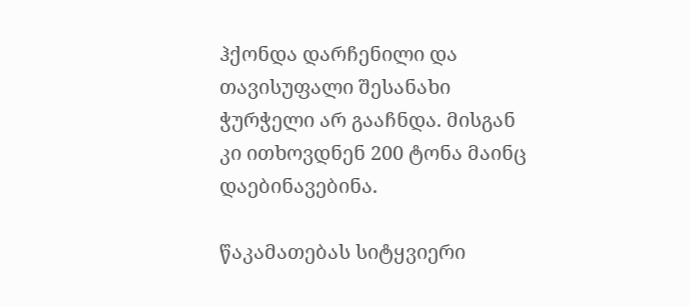ჰქონდა დარჩენილი და თავისუფალი შესანახი ჭურჭელი არ გააჩნდა. მისგან კი ითხოვდნენ 200 ტონა მაინც დაებინავებინა.

წაკამათებას სიტყვიერი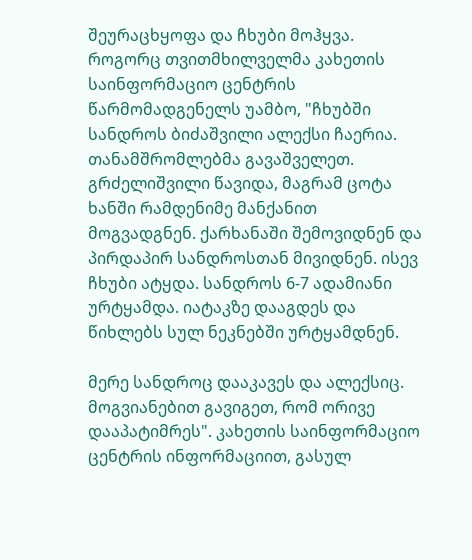შეურაცხყოფა და ჩხუბი მოჰყვა. როგორც თვითმხილველმა კახეთის საინფორმაციო ცენტრის წარმომადგენელს უამბო, "ჩხუბში სანდროს ბიძაშვილი ალექსი ჩაერია. თანამშრომლებმა გავაშველეთ. გრძელიშვილი წავიდა, მაგრამ ცოტა ხანში რამდენიმე მანქანით მოგვადგნენ. ქარხანაში შემოვიდნენ და პირდაპირ სანდროსთან მივიდნენ. ისევ ჩხუბი ატყდა. სანდროს 6-7 ადამიანი ურტყამდა. იატაკზე დააგდეს და წიხლებს სულ ნეკნებში ურტყამდნენ.

მერე სანდროც დააკავეს და ალექსიც. მოგვიანებით გავიგეთ, რომ ორივე დააპატიმრეს". კახეთის საინფორმაციო ცენტრის ინფორმაციით, გასულ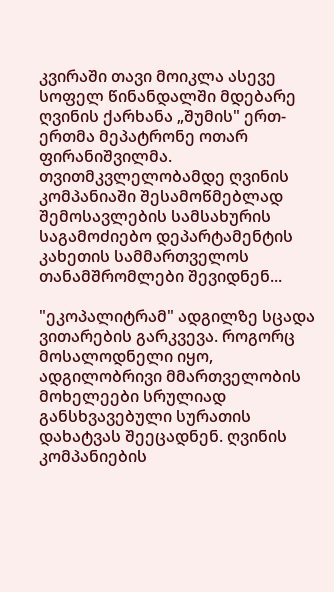კვირაში თავი მოიკლა ასევე სოფელ წინანდალში მდებარე ღვინის ქარხანა „შუმის" ერთ-ერთმა მეპატრონე ოთარ ფირანიშვილმა. თვითმკვლელობამდე ღვინის კომპანიაში შესამოწმებლად შემოსავლების სამსახურის საგამოძიებო დეპარტამენტის კახეთის სამმართველოს თანამშრომლები შევიდნენ...

"ეკოპალიტრამ" ადგილზე სცადა ვითარების გარკვევა. როგორც მოსალოდნელი იყო, ადგილობრივი მმართველობის მოხელეები სრულიად განსხვავებული სურათის დახატვას შეეცადნენ. ღვინის კომპანიების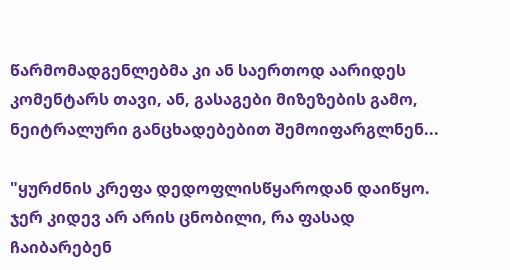წარმომადგენლებმა კი ან საერთოდ აარიდეს კომენტარს თავი, ან, გასაგები მიზეზების გამო, ნეიტრალური განცხადებებით შემოიფარგლნენ...

"ყურძნის კრეფა დედოფლისწყაროდან დაიწყო. ჯერ კიდევ არ არის ცნობილი, რა ფასად ჩაიბარებენ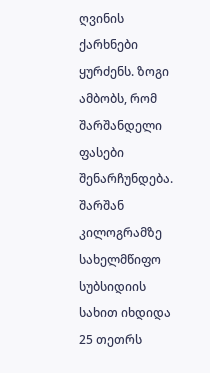ღვინის ქარხნები ყურძენს. ზოგი ამბობს, რომ შარშანდელი ფასები შენარჩუნდება. შარშან კილოგრამზე სახელმწიფო სუბსიდიის სახით იხდიდა 25 თეთრს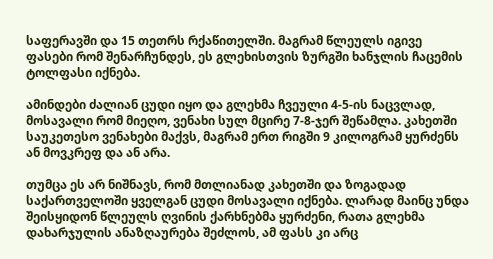საფერავში და 15 თეთრს რქაწითელში. მაგრამ წლეულს იგივე ფასები რომ შენარჩუნდეს, ეს გლეხისთვის ზურგში ხანჯლის ჩაცემის ტოლფასი იქნება.

ამინდები ძალიან ცუდი იყო და გლეხმა ჩვეული 4-5-ის ნაცვლად, მოსავალი რომ მიეღო, ვენახი სულ მცირე 7-8-ჯერ შეწამლა. კახეთში საუკეთესო ვენახები მაქვს, მაგრამ ერთ რიგში 9 კილოგრამ ყურძენს ან მოვკრეფ და ან არა.

თუმცა ეს არ ნიშნავს, რომ მთლიანად კახეთში და ზოგადად საქართველოში ყველგან ცუდი მოსავალი იქნება. ლარად მაინც უნდა შეისყიდონ წლეულს ღვინის ქარხნებმა ყურძენი, რათა გლეხმა დახარჯულის ანაზღაურება შეძლოს, ამ ფასს კი არც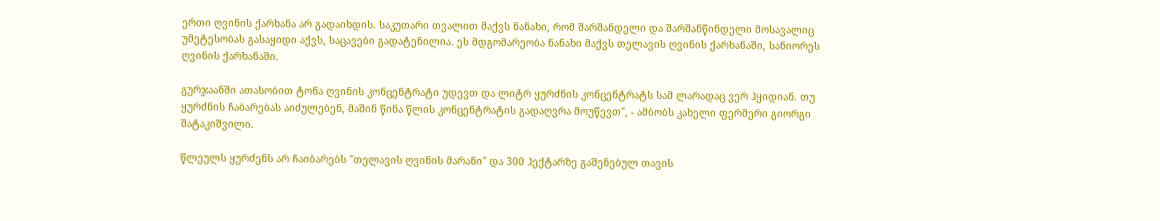ერთი ღვინის ქარხანა არ გადაიხდის. საკუთარი თვალით მაქვს ნანახი, რომ შარშანდელი და შარშანწინდელი მოსავალიც უმეტესობას გასაყიდი აქვს, საცავები გადატენილია. ეს მდგომარეობა ნანახი მაქვს თელავის ღვინის ქარხანაში, სანიორეს ღვინის ქარხანაში.

გურჯაანში ათასობით ტონა ღვინის კონცენტრატი უდევთ და ლიტრ ყურძნის კონცენტრატს სამ ლარადაც ვერ ჰყიდიან. თუ ყურძნის ჩაბარებას აიძულებენ, მაშინ წინა წლის კონცენტრატის გადაღვრა მოუწევთ", - ამბობს კახელი ფერმერი გიორგი შატაკიშვილი.

წლეულს ყურძენს არ ჩაიბარებს "თელავის ღვინის მარანი" და 300 ჰექტარზე გაშენებულ თავის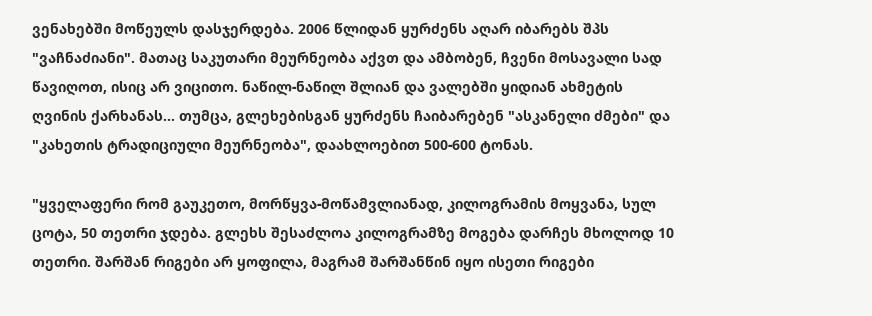ვენახებში მოწეულს დასჯერდება. 2006 წლიდან ყურძენს აღარ იბარებს შპს "ვაჩნაძიანი". მათაც საკუთარი მეურნეობა აქვთ და ამბობენ, ჩვენი მოსავალი სად წავიღოთ, ისიც არ ვიცითო. ნაწილ-ნაწილ შლიან და ვალებში ყიდიან ახმეტის ღვინის ქარხანას... თუმცა, გლეხებისგან ყურძენს ჩაიბარებენ "ასკანელი ძმები" და "კახეთის ტრადიციული მეურნეობა", დაახლოებით 500-600 ტონას.

"ყველაფერი რომ გაუკეთო, მორწყვა-მოწამვლიანად, კილოგრამის მოყვანა, სულ ცოტა, 50 თეთრი ჯდება. გლეხს შესაძლოა კილოგრამზე მოგება დარჩეს მხოლოდ 10 თეთრი. შარშან რიგები არ ყოფილა, მაგრამ შარშანწინ იყო ისეთი რიგები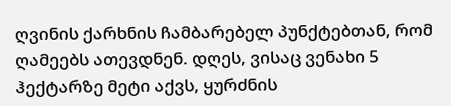ღვინის ქარხნის ჩამბარებელ პუნქტებთან, რომ ღამეებს ათევდნენ. დღეს, ვისაც ვენახი 5 ჰექტარზე მეტი აქვს, ყურძნის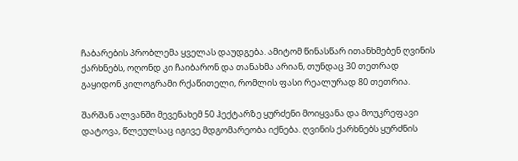ჩაბარების პრობლემა ყველას დაუდგება. ამიტომ წინასწარ ითანხმებენ ღვინის ქარხნებს, ოღონდ კი ჩაიბარონ და თანახმა არიან, თუნდაც 30 თეთრად გაყიდონ კილოგრამი რქაწითელი, რომლის ფასი რეალურად 80 თეთრია.

შარშან ალვანში მევენახემ 50 ჰექტარზე ყურძენი მოიყვანა და მოუკრეფავი დატოვა, წლეულსაც იგივე მდგომარეობა იქნება. ღვინის ქარხნებს ყურძნის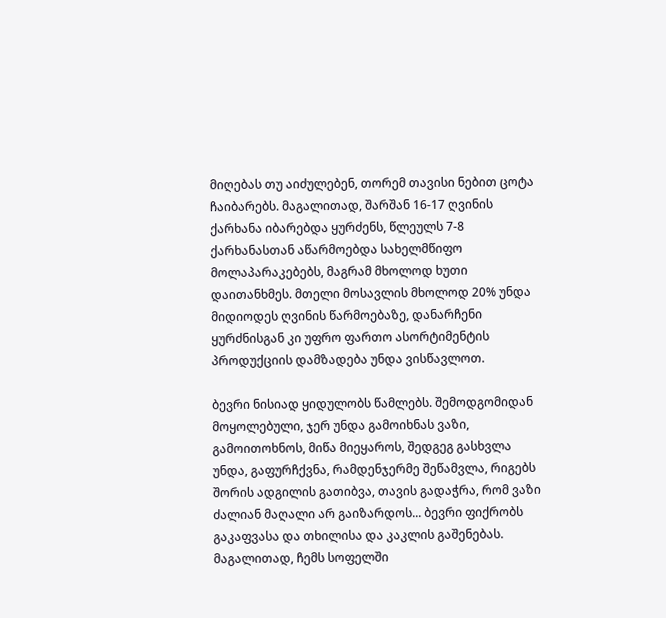მიღებას თუ აიძულებენ, თორემ თავისი ნებით ცოტა ჩაიბარებს. მაგალითად, შარშან 16-17 ღვინის ქარხანა იბარებდა ყურძენს, წლეულს 7-8 ქარხანასთან აწარმოებდა სახელმწიფო მოლაპარაკებებს, მაგრამ მხოლოდ ხუთი დაითანხმეს. მთელი მოსავლის მხოლოდ 20% უნდა მიდიოდეს ღვინის წარმოებაზე, დანარჩენი ყურძნისგან კი უფრო ფართო ასორტიმენტის პროდუქციის დამზადება უნდა ვისწავლოთ.

ბევრი ნისიად ყიდულობს წამლებს. შემოდგომიდან მოყოლებული, ჯერ უნდა გამოიხნას ვაზი, გამოითოხნოს, მიწა მიეყაროს, შედგეგ გასხვლა უნდა, გაფურჩქვნა, რამდენჯერმე შეწამვლა, რიგებს შორის ადგილის გათიბვა, თავის გადაჭრა, რომ ვაზი ძალიან მაღალი არ გაიზარდოს... ბევრი ფიქრობს გაკაფვასა და თხილისა და კაკლის გაშენებას. მაგალითად, ჩემს სოფელში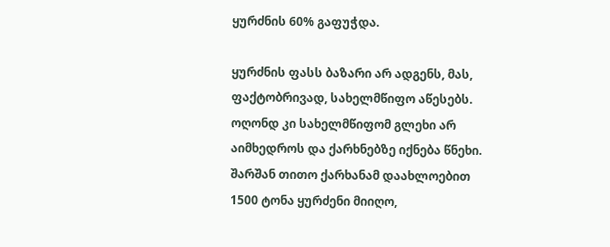ყურძნის 60% გაფუჭდა.

ყურძნის ფასს ბაზარი არ ადგენს, მას, ფაქტობრივად, სახელმწიფო აწესებს. ოღონდ კი სახელმწიფომ გლეხი არ აიმხედროს და ქარხნებზე იქნება წნეხი. შარშან თითო ქარხანამ დაახლოებით 1500 ტონა ყურძენი მიიღო,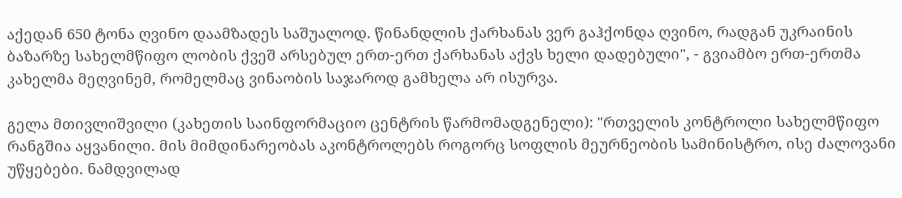აქედან 650 ტონა ღვინო დაამზადეს საშუალოდ. წინანდლის ქარხანას ვერ გაჰქონდა ღვინო, რადგან უკრაინის ბაზარზე სახელმწიფო ლობის ქვეშ არსებულ ერთ-ერთ ქარხანას აქვს ხელი დადებული", - გვიამბო ერთ-ერთმა კახელმა მეღვინემ, რომელმაც ვინაობის საჯაროდ გამხელა არ ისურვა.

გელა მთივლიშვილი (კახეთის საინფორმაციო ცენტრის წარმომადგენელი): "რთველის კონტროლი სახელმწიფო რანგშია აყვანილი. მის მიმდინარეობას აკონტროლებს როგორც სოფლის მეურნეობის სამინისტრო, ისე ძალოვანი უწყებები. ნამდვილად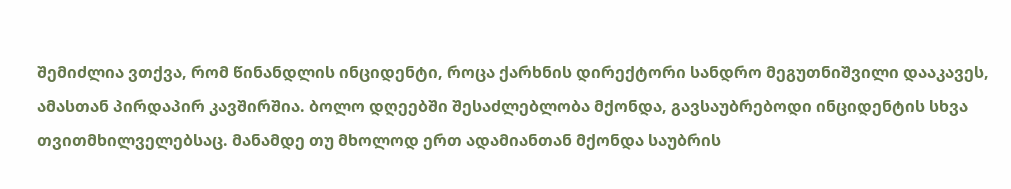შემიძლია ვთქვა, რომ წინანდლის ინციდენტი, როცა ქარხნის დირექტორი სანდრო მეგუთნიშვილი დააკავეს, ამასთან პირდაპირ კავშირშია. ბოლო დღეებში შესაძლებლობა მქონდა, გავსაუბრებოდი ინციდენტის სხვა თვითმხილველებსაც. მანამდე თუ მხოლოდ ერთ ადამიანთან მქონდა საუბრის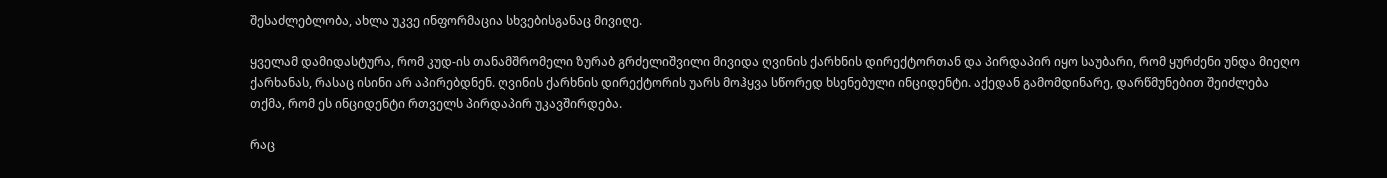შესაძლებლობა, ახლა უკვე ინფორმაცია სხვებისგანაც მივიღე.

ყველამ დამიდასტურა, რომ კუდ-ის თანამშრომელი ზურაბ გრძელიშვილი მივიდა ღვინის ქარხნის დირექტორთან და პირდაპირ იყო საუბარი, რომ ყურძენი უნდა მიეღო ქარხანას, რასაც ისინი არ აპირებდნენ. ღვინის ქარხნის დირექტორის უარს მოჰყვა სწორედ ხსენებული ინციდენტი. აქედან გამომდინარე, დარწმუნებით შეიძლება თქმა, რომ ეს ინციდენტი რთველს პირდაპირ უკავშირდება.

რაც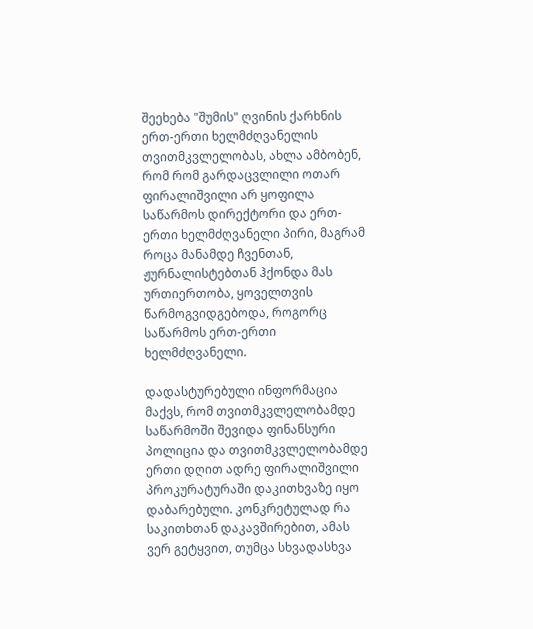შეეხება "შუმის" ღვინის ქარხნის ერთ-ერთი ხელმძღვანელის თვითმკვლელობას, ახლა ამბობენ, რომ რომ გარდაცვლილი ოთარ ფირალიშვილი არ ყოფილა საწარმოს დირექტორი და ერთ-ერთი ხელმძღვანელი პირი, მაგრამ როცა მანამდე ჩვენთან, ჟურნალისტებთან ჰქონდა მას ურთიერთობა, ყოველთვის წარმოგვიდგებოდა, როგორც საწარმოს ერთ-ერთი ხელმძღვანელი.

დადასტურებული ინფორმაცია მაქვს, რომ თვითმკვლელობამდე საწარმოში შევიდა ფინანსური პოლიცია და თვითმკვლელობამდე ერთი დღით ადრე ფირალიშვილი პროკურატურაში დაკითხვაზე იყო დაბარებული. კონკრეტულად რა საკითხთან დაკავშირებით, ამას ვერ გეტყვით, თუმცა სხვადასხვა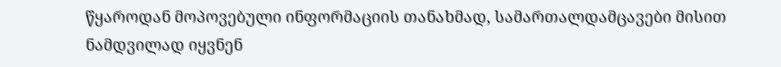წყაროდან მოპოვებული ინფორმაციის თანახმად, სამართალდამცავები მისით ნამდვილად იყვნენ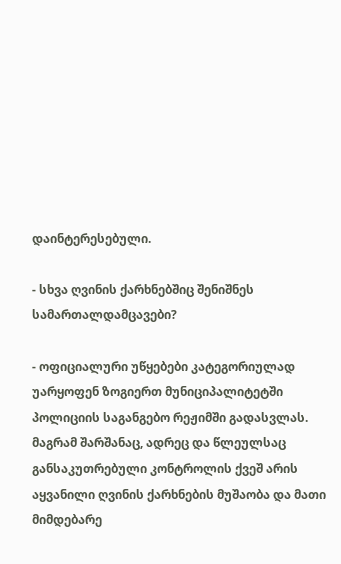დაინტერესებული.

- სხვა ღვინის ქარხნებშიც შენიშნეს სამართალდამცავები?

- ოფიციალური უწყებები კატეგორიულად უარყოფენ ზოგიერთ მუნიციპალიტეტში პოლიციის საგანგებო რეჟიმში გადასვლას. მაგრამ შარშანაც, ადრეც და წლეულსაც განსაკუთრებული კონტროლის ქვეშ არის აყვანილი ღვინის ქარხნების მუშაობა და მათი მიმდებარე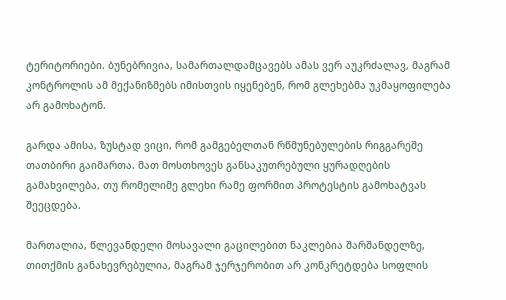ტერიტორიები. ბუნებრივია, სამართალდამცავებს ამას ვერ აუკრძალავ, მაგრამ კონტროლის ამ მექანიზმებს იმისთვის იყენებენ, რომ გლეხებმა უკმაყოფილება არ გამოხატონ.

გარდა ამისა, ზუსტად ვიცი, რომ გამგებელთან რწმუნებულების რიგგარეშე თათბირი გაიმართა. მათ მოსთხოვეს განსაკუთრებული ყურადღების გამახვილება, თუ რომელიმე გლეხი რამე ფორმით პროტესტის გამოხატვას შეეცდება.

მართალია, წლევანდელი მოსავალი გაცილებით ნაკლებია შარშანდელზე, თითქმის განახევრებულია, მაგრამ ჯერჯერობით არ კონკრეტდება სოფლის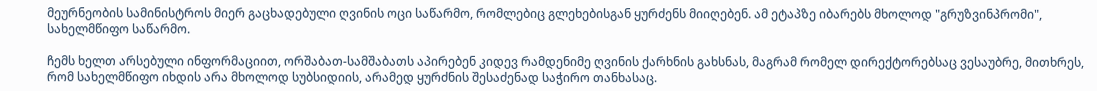მეურნეობის სამინისტროს მიერ გაცხადებული ღვინის ოცი საწარმო, რომლებიც გლეხებისგან ყურძენს მიიღებენ. ამ ეტაპზე იბარებს მხოლოდ "გრუზვინპრომი", სახელმწიფო საწარმო.

ჩემს ხელთ არსებული ინფორმაციით, ორშაბათ-სამშაბათს აპირებენ კიდევ რამდენიმე ღვინის ქარხნის გახსნას, მაგრამ რომელ დირექტორებსაც ვესაუბრე, მითხრეს, რომ სახელმწიფო იხდის არა მხოლოდ სუბსიდიის, არამედ ყურძნის შესაძენად საჭირო თანხასაც.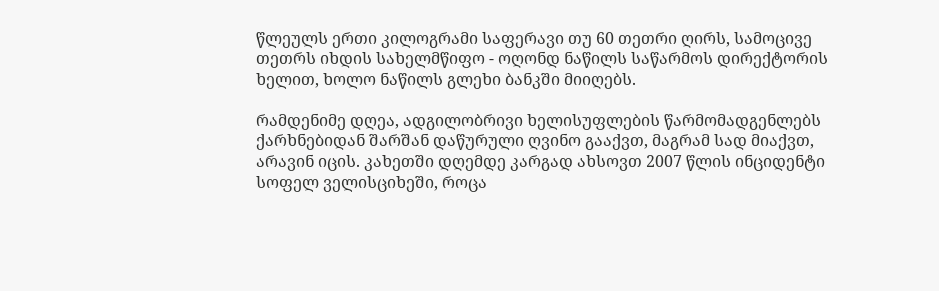წლეულს ერთი კილოგრამი საფერავი თუ 60 თეთრი ღირს, სამოცივე თეთრს იხდის სახელმწიფო - ოღონდ ნაწილს საწარმოს დირექტორის ხელით, ხოლო ნაწილს გლეხი ბანკში მიიღებს.

რამდენიმე დღეა, ადგილობრივი ხელისუფლების წარმომადგენლებს ქარხნებიდან შარშან დაწურული ღვინო გააქვთ, მაგრამ სად მიაქვთ, არავინ იცის. კახეთში დღემდე კარგად ახსოვთ 2007 წლის ინციდენტი სოფელ ველისციხეში, როცა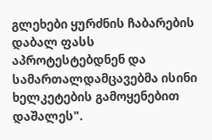გლეხები ყურძნის ჩაბარების დაბალ ფასს აპროტესტებდნენ და სამართალდამცავებმა ისინი ხელკეტების გამოყენებით დაშალეს".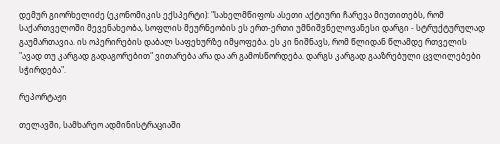დემურ გიორხელიძე (ეკონომიკის ექსპერტი): "სახელმწიფოს ასეთი აქტიური ჩარევა მიუთითებს, რომ საქართველოში მევენახეობა, სოფლის მეურნეობის ეს ერთ-ერთი უმნიშვნელოვანესი დარგი - სტრუქტურულად გაუმართავია. ის ოპერირების დაბალ საფეხურზე იმყოფება. ეს კი ნიშნავს, რომ წლიდან წლამდე რთველის "ავად თუ კარგად გადაგორებით" ვითარება არა და არ გამოსწორდება. დარგს კარგად გააზრებული ცვლილებები სჭირდება".

რეპორტაჟი

თელავში, სამხარეო ადმინისტრაციაში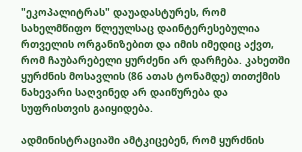"ეკოპალიტრას" დაუადასტურეს, რომ სახელმწიფო წლეულსაც დაინტერესებულია რთველის ორგანიზებით და იმის იმედიც აქვთ, რომ ჩაუბარებელი ყურძენი არ დარჩება. კახეთში ყურძნის მოსავლის (86 ათას ტონამდე) თითქმის ნახევარი საღვინედ არ დაიწურება და სუფრისთვის გაიყიდება.

ადმინისტრაციაში ამტკიცებენ, რომ ყურძნის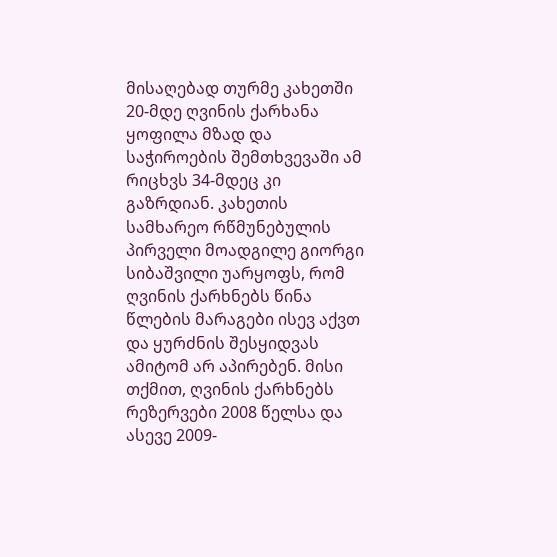მისაღებად თურმე კახეთში 20-მდე ღვინის ქარხანა ყოფილა მზად და საჭიროების შემთხვევაში ამ რიცხვს 34-მდეც კი გაზრდიან. კახეთის სამხარეო რწმუნებულის პირველი მოადგილე გიორგი სიბაშვილი უარყოფს, რომ ღვინის ქარხნებს წინა წლების მარაგები ისევ აქვთ და ყურძნის შესყიდვას ამიტომ არ აპირებენ. მისი თქმით, ღვინის ქარხნებს რეზერვები 2008 წელსა და ასევე 2009-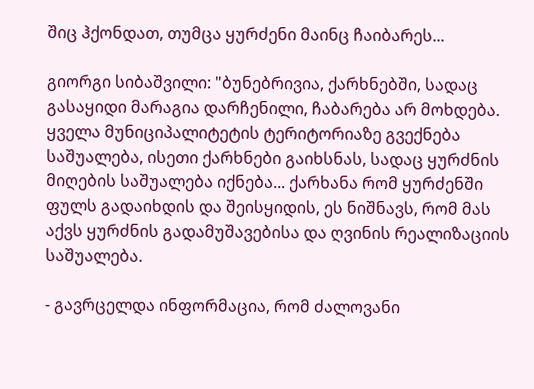შიც ჰქონდათ, თუმცა ყურძენი მაინც ჩაიბარეს...

გიორგი სიბაშვილი: "ბუნებრივია, ქარხნებში, სადაც გასაყიდი მარაგია დარჩენილი, ჩაბარება არ მოხდება. ყველა მუნიციპალიტეტის ტერიტორიაზე გვექნება საშუალება, ისეთი ქარხნები გაიხსნას, სადაც ყურძნის მიღების საშუალება იქნება... ქარხანა რომ ყურძენში ფულს გადაიხდის და შეისყიდის, ეს ნიშნავს, რომ მას აქვს ყურძნის გადამუშავებისა და ღვინის რეალიზაციის საშუალება.

- გავრცელდა ინფორმაცია, რომ ძალოვანი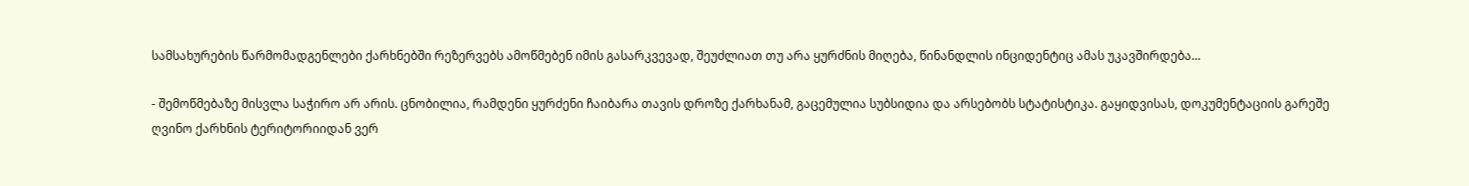სამსახურების წარმომადგენლები ქარხნებში რეზერვებს ამოწმებენ იმის გასარკვევად, შეუძლიათ თუ არა ყურძნის მიღება, წინანდლის ინციდენტიც ამას უკავშირდება...

- შემოწმებაზე მისვლა საჭირო არ არის. ცნობილია, რამდენი ყურძენი ჩაიბარა თავის დროზე ქარხანამ, გაცემულია სუბსიდია და არსებობს სტატისტიკა. გაყიდვისას, დოკუმენტაციის გარეშე ღვინო ქარხნის ტერიტორიიდან ვერ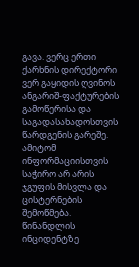გავა. ვერც ერთი ქარხნის დირექტორი ვერ გაყიდის ღვინოს ანგარიშ-ფაქტურების გამოწერისა და საგადასახადოსთვის წარდგენის გარეშე. ამიტომ ინფორმაციისთვის საჭირო არ არის ჯგუფის მისვლა და ცისტერნების შემოწმება. წინანდლის ინციდენტზე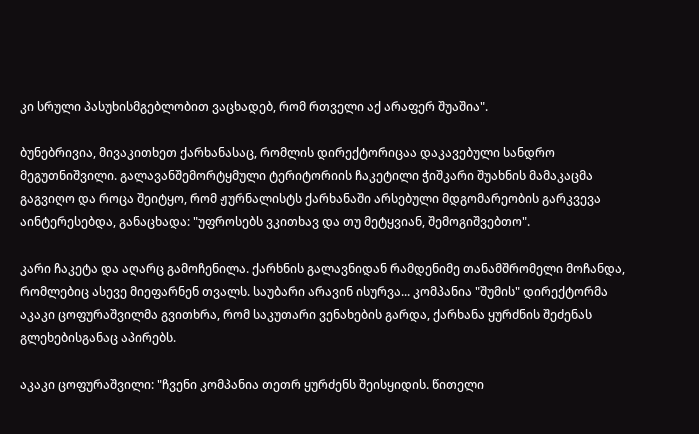კი სრული პასუხისმგებლობით ვაცხადებ, რომ რთველი აქ არაფერ შუაშია".

ბუნებრივია, მივაკითხეთ ქარხანასაც, რომლის დირექტორიცაა დაკავებული სანდრო მეგუთნიშვილი. გალავანშემორტყმული ტერიტორიის ჩაკეტილი ჭიშკარი შუახნის მამაკაცმა გაგვიღო და როცა შეიტყო, რომ ჟურნალისტს ქარხანაში არსებული მდგომარეობის გარკვევა აინტერესებდა, განაცხადა: "უფროსებს ვკითხავ და თუ მეტყვიან, შემოგიშვებთო".

კარი ჩაკეტა და აღარც გამოჩენილა. ქარხნის გალავნიდან რამდენიმე თანამშრომელი მოჩანდა, რომლებიც ასევე მიეფარნენ თვალს. საუბარი არავინ ისურვა... კომპანია "შუმის" დირექტორმა აკაკი ცოფურაშვილმა გვითხრა, რომ საკუთარი ვენახების გარდა, ქარხანა ყურძნის შეძენას გლეხებისგანაც აპირებს.

აკაკი ცოფურაშვილი: "ჩვენი კომპანია თეთრ ყურძენს შეისყიდის. წითელი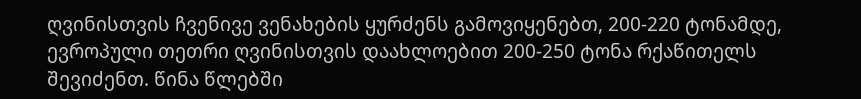ღვინისთვის ჩვენივე ვენახების ყურძენს გამოვიყენებთ, 200-220 ტონამდე, ევროპული თეთრი ღვინისთვის დაახლოებით 200-250 ტონა რქაწითელს შევიძენთ. წინა წლებში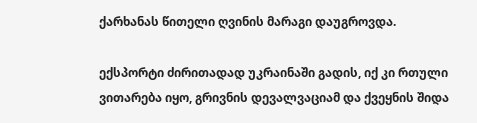ქარხანას წითელი ღვინის მარაგი დაუგროვდა.

ექსპორტი ძირითადად უკრაინაში გადის, იქ კი რთული ვითარება იყო, გრივნის დევალვაციამ და ქვეყნის შიდა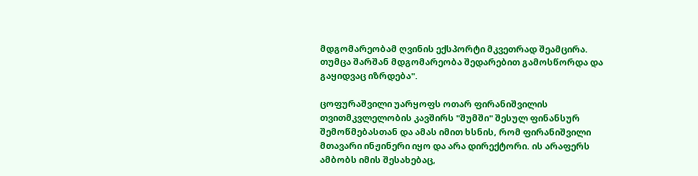მდგომარეობამ ღვინის ექსპორტი მკვეთრად შეამცირა. თუმცა შარშან მდგომარეობა შედარებით გამოსწორდა და გაყიდვაც იზრდება".

ცოფურაშვილი უარყოფს ოთარ ფირანიშვილის თვითმკვლელობის კავშირს "შუმში" შესულ ფინანსურ შემოწმებასთან და ამას იმით ხსნის, რომ ფირანიშვილი მთავარი ინჟინერი იყო და არა დირექტორი. ის არაფერს ამბობს იმის შესახებაც,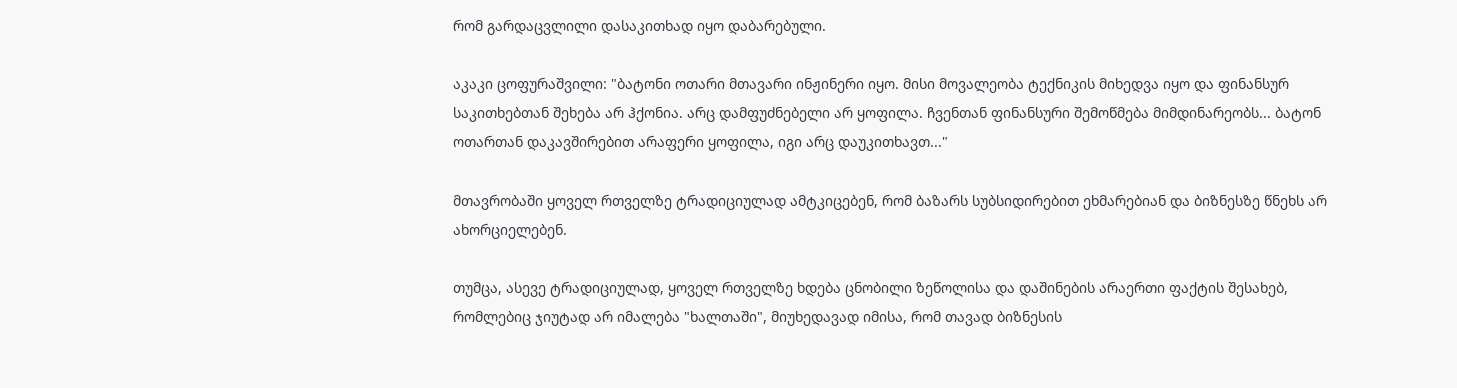რომ გარდაცვლილი დასაკითხად იყო დაბარებული.

აკაკი ცოფურაშვილი: "ბატონი ოთარი მთავარი ინჟინერი იყო. მისი მოვალეობა ტექნიკის მიხედვა იყო და ფინანსურ საკითხებთან შეხება არ ჰქონია. არც დამფუძნებელი არ ყოფილა. ჩვენთან ფინანსური შემოწმება მიმდინარეობს... ბატონ ოთართან დაკავშირებით არაფერი ყოფილა, იგი არც დაუკითხავთ..."

მთავრობაში ყოველ რთველზე ტრადიციულად ამტკიცებენ, რომ ბაზარს სუბსიდირებით ეხმარებიან და ბიზნესზე წნეხს არ ახორციელებენ.

თუმცა, ასევე ტრადიციულად, ყოველ რთველზე ხდება ცნობილი ზეწოლისა და დაშინების არაერთი ფაქტის შესახებ, რომლებიც ჯიუტად არ იმალება "ხალთაში", მიუხედავად იმისა, რომ თავად ბიზნესის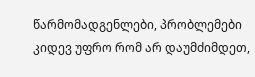წარმომადგენლები, პრობლემები კიდევ უფრო რომ არ დაუმძიმდეთ,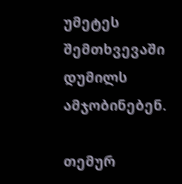უმეტეს შემთხვევაში დუმილს ამჯობინებენ.

თემურ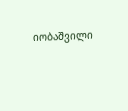იობაშვილი